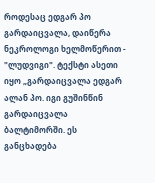როდესაც ედგარ პო გარდაიცვალა, დაიწერა ნეკროლოგი ხელმოწერით - "ლუდვიგი". ტექსტი ასეთი იყო „გარდაიცვალა ედგარ ალან პო. იგი გუშინწინ გარდაიცვალა ბალტიმორში. ეს განცხადება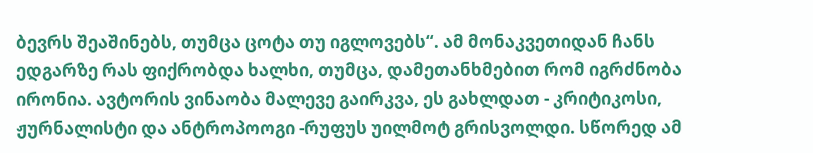ბევრს შეაშინებს, თუმცა ცოტა თუ იგლოვებს“. ამ მონაკვეთიდან ჩანს ედგარზე რას ფიქრობდა ხალხი, თუმცა, დამეთანხმებით რომ იგრძნობა ირონია. ავტორის ვინაობა მალევე გაირკვა, ეს გახლდათ - კრიტიკოსი, ჟურნალისტი და ანტროპოოგი -რუფუს უილმოტ გრისვოლდი. სწორედ ამ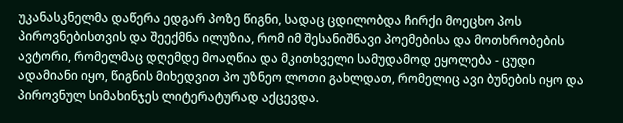უკანასკნელმა დაწერა ედგარ პოზე წიგნი, სადაც ცდილობდა ჩირქი მოეცხო პოს პიროვნებისთვის და შეექმნა ილუზია, რომ იმ შესანიშნავი პოემებისა და მოთხრობების ავტორი, რომელმაც დღემდე მოაღწია და მკითხველი სამუდამოდ ეყოლება - ცუდი ადამიანი იყო, წიგნის მიხედვით პო უზნეო ლოთი გახლდათ, რომელიც ავი ბუნების იყო და პიროვნულ სიმახინჯეს ლიტერატურად აქცევდა.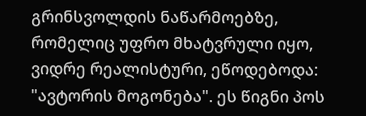გრინსვოლდის ნაწარმოებზე, რომელიც უფრო მხატვრული იყო, ვიდრე რეალისტური, ეწოდებოდა: "ავტორის მოგონება". ეს წიგნი პოს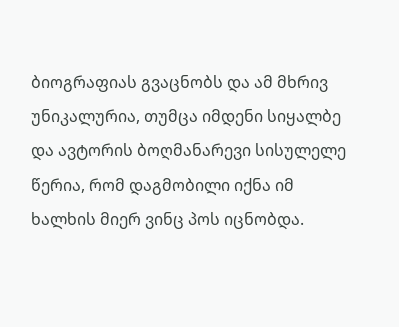ბიოგრაფიას გვაცნობს და ამ მხრივ უნიკალურია, თუმცა იმდენი სიყალბე და ავტორის ბოღმანარევი სისულელე წერია, რომ დაგმობილი იქნა იმ ხალხის მიერ ვინც პოს იცნობდა.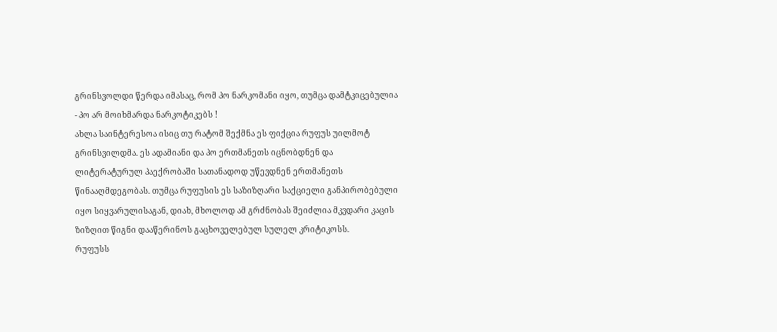გრინსვოლდი წერდა იმასაც, რომ პო ნარკომანი იყო, თუმცა დამტკიცებულია - პო არ მოიხმარდა ნარკოტიკებს !
ახლა საინტერესოა ისიც თუ რატომ შექმნა ეს ფიქცია რუფუს უილმოტ გრინსვილდმა. ეს ადამიანი და პო ერთმანეთს იცნობდნენ და ლიტერატურულ პაექრობაში სათანადოდ უწევდნენ ერთმანეთს წინააღმდეგობას. თუმცა რუფუსის ეს საზიზღარი საქციელი განპირობებული იყო სიყვარულისაგან, დიახ, მხოლოდ ამ გრძნობას შეიძლია მკვდარი კაცის ზიზღით წიგნი დააწერინოს გაცხოველებულ სულელ კრიტიკოსს.
რუფუსს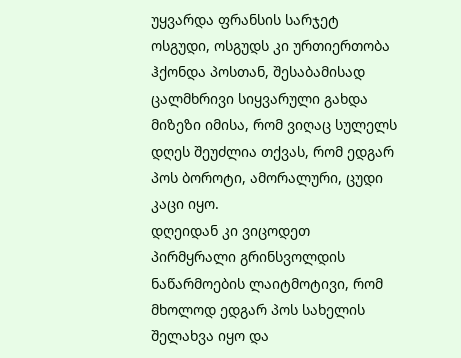უყვარდა ფრანსის სარჯეტ ოსგუდი, ოსგუდს კი ურთიერთობა ჰქონდა პოსთან, შესაბამისად ცალმხრივი სიყვარული გახდა მიზეზი იმისა, რომ ვიღაც სულელს დღეს შეუძლია თქვას, რომ ედგარ პოს ბოროტი, ამორალური, ცუდი კაცი იყო.
დღეიდან კი ვიცოდეთ პირმყრალი გრინსვოლდის ნაწარმოების ლაიტმოტივი, რომ მხოლოდ ედგარ პოს სახელის შელახვა იყო და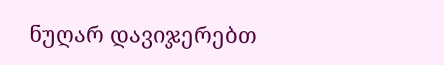ნუღარ დავიჯერებთ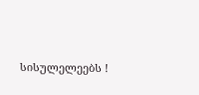სისულელეებს !